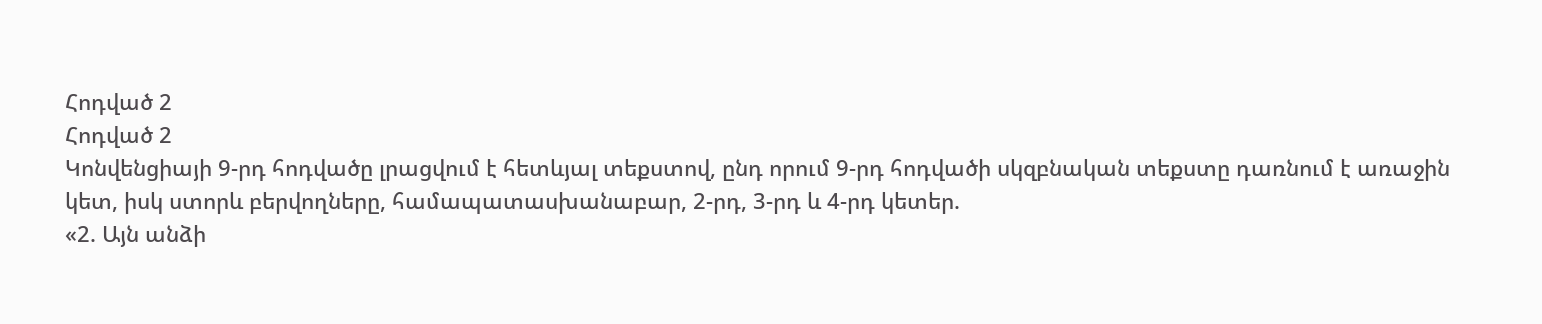Հոդված 2
Հոդված 2
Կոնվենցիայի 9-րդ հոդվածը լրացվում է հետևյալ տեքստով, ընդ որում 9-րդ հոդվածի սկզբնական տեքստը դառնում է առաջին կետ, իսկ ստորև բերվողները, համապատասխանաբար, 2-րդ, 3-րդ և 4-րդ կետեր.
«2. Այն անձի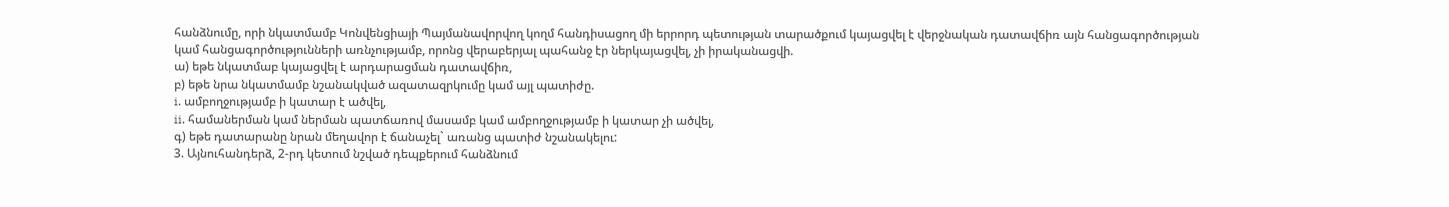հանձնումը, որի նկատմամբ Կոնվենցիայի Պայմանավորվող կողմ հանդիսացող մի երրորդ պետության տարածքում կայացվել է վերջնական դատավճիռ այն հանցագործության կամ հանցագործությունների առնչությամբ, որոնց վերաբերյալ պահանջ էր ներկայացվել, չի իրականացվի.
ա) եթե նկատմաբ կայացվել է արդարացման դատավճիռ,
բ) եթե նրա նկատմամբ նշանակված ազատազրկումը կամ այլ պատիժը.
i. ամբողջությամբ ի կատար է ածվել,
ii. համաներման կամ ներման պատճառով մասամբ կամ ամբողջությամբ ի կատար չի ածվել,
գ) եթե դատարանը նրան մեղավոր է ճանաչել` առանց պատիժ նշանակելու:
3. Այնուհանդերձ, 2-րդ կետում նշված դեպքերում հանձնում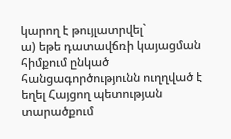կարող է թույլատրվել`
ա) եթե դատավճռի կայացման հիմքում ընկած հանցագործությունն ուղղված է եղել Հայցող պետության տարածքում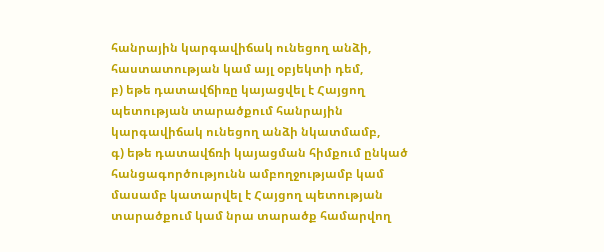հանրային կարգավիճակ ունեցող անձի, հաստատության կամ այլ օբյեկտի դեմ,
բ) եթե դատավճիռը կայացվել է Հայցող պետության տարածքում հանրային կարգավիճակ ունեցող անձի նկատմամբ,
գ) եթե դատավճռի կայացման հիմքում ընկած հանցագործությունն ամբողջությամբ կամ մասամբ կատարվել է Հայցող պետության տարածքում կամ նրա տարածք համարվող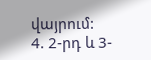վայրում:
4. 2-րդ և 3-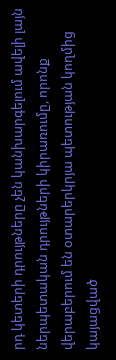րդ կետերի դրույթները չեն կանխարգելում ավելի լայն ներպետական դրույթների կիրառումը, որոնք վերաբերում են օտարերկրյա պետության կողմից կայացված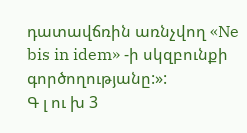դատավճռին առնչվող «Ne bis in idem» -ի սկզբունքի գործողությանը:»:
Գ լ ու խ 3